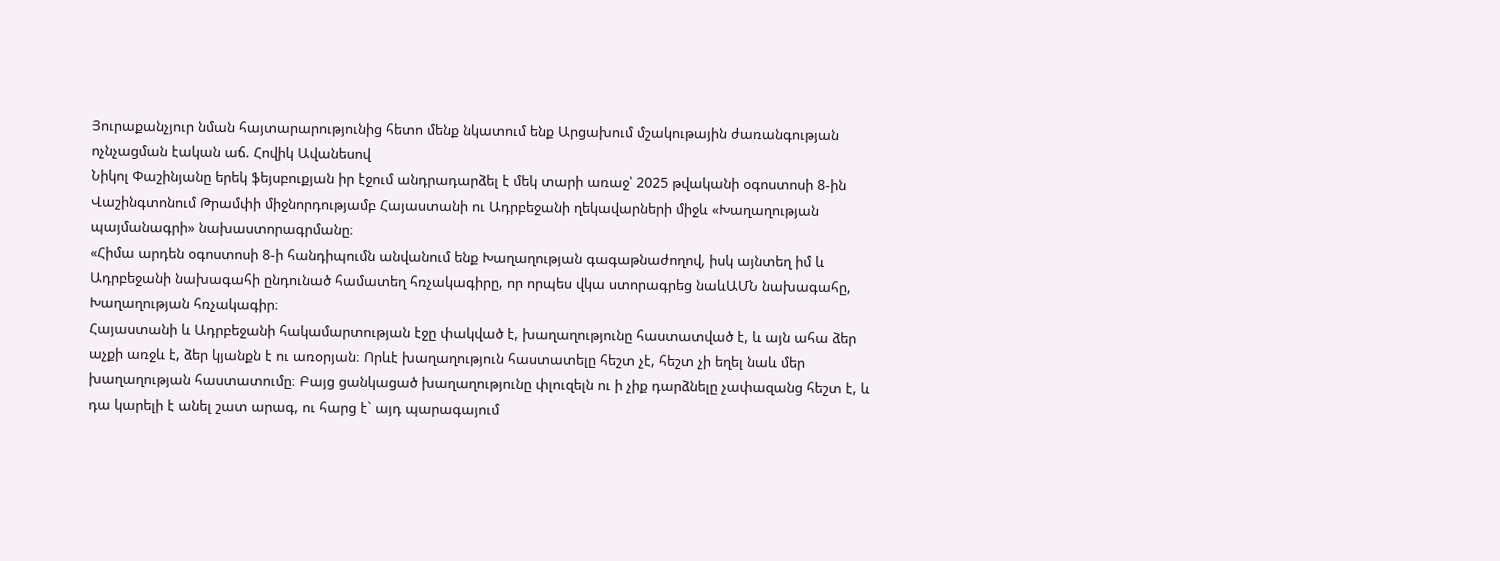Յուրաքանչյուր նման հայտարարությունից հետո մենք նկատում ենք Արցախում մշակութային ժառանգության ոչնչացման էական աճ. Հովիկ Ավանեսով
Նիկոլ Փաշինյանը երեկ ֆեյսբուքյան իր էջում անդրադարձել է մեկ տարի առաջ՝ 2025 թվականի օգոստոսի 8-ին Վաշինգտոնում Թրամփի միջնորդությամբ Հայաստանի ու Ադրբեջանի ղեկավարների միջև «Խաղաղության պայմանագրի» նախաստորագրմանը։
«Հիմա արդեն օգոստոսի 8-ի հանդիպումն անվանում ենք Խաղաղության գագաթնաժողով, իսկ այնտեղ իմ և Ադրբեջանի նախագահի ընդունած համատեղ հռչակագիրը, որ որպես վկա ստորագրեց նաևԱՄՆ նախագահը, Խաղաղության հռչակագիր։
Հայաստանի և Ադրբեջանի հակամարտության էջը փակված է, խաղաղությունը հաստատված է, և այն ահա ձեր աչքի առջև է, ձեր կյանքն է ու առօրյան։ Որևէ խաղաղություն հաստատելը հեշտ չէ, հեշտ չի եղել նաև մեր խաղաղության հաստատումը։ Բայց ցանկացած խաղաղությունը փլուզելն ու ի չիք դարձնելը չափազանց հեշտ է, և դա կարելի է անել շատ արագ, ու հարց է` այդ պարագայում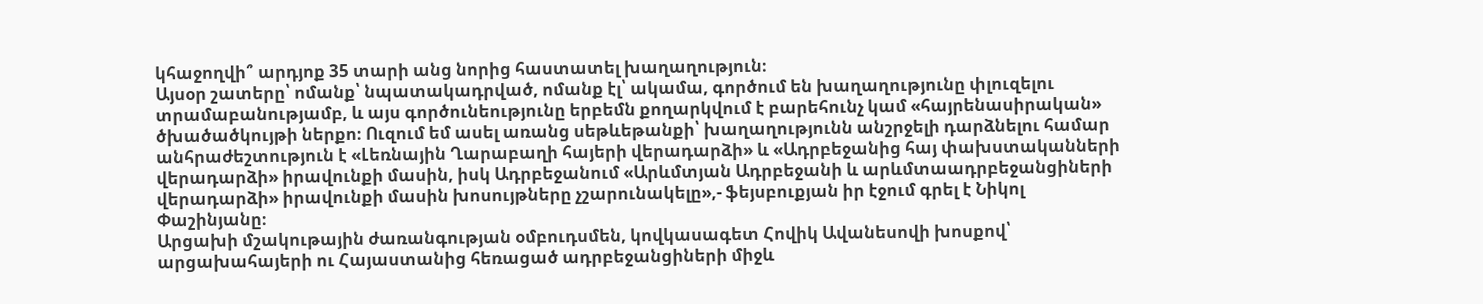կհաջողվի՞ արդյոք 35 տարի անց նորից հաստատել խաղաղություն։
Այսօր շատերը՝ ոմանք՝ նպատակադրված, ոմանք էլ՝ ակամա, գործում են խաղաղությունը փլուզելու տրամաբանությամբ, և այս գործունեությունը երբեմն քողարկվում է բարեհունչ կամ «հայրենասիրական» ծխածածկույթի ներքո։ Ուզում եմ ասել առանց սեթևեթանքի՝ խաղաղությունն անշրջելի դարձնելու համար անհրաժեշտություն է «Լեռնային Ղարաբաղի հայերի վերադարձի» և «Ադրբեջանից հայ փախստականների վերադարձի» իրավունքի մասին, իսկ Ադրբեջանում «Արևմտյան Ադրբեջանի և արևմտաադրբեջանցիների վերադարձի» իրավունքի մասին խոսույթները չշարունակելը»,- ֆեյսբուքյան իր էջում գրել է Նիկոլ Փաշինյանը։
Արցախի մշակութային ժառանգության օմբուդսմեն, կովկասագետ Հովիկ Ավանեսովի խոսքով՝ արցախահայերի ու Հայաստանից հեռացած ադրբեջանցիների միջև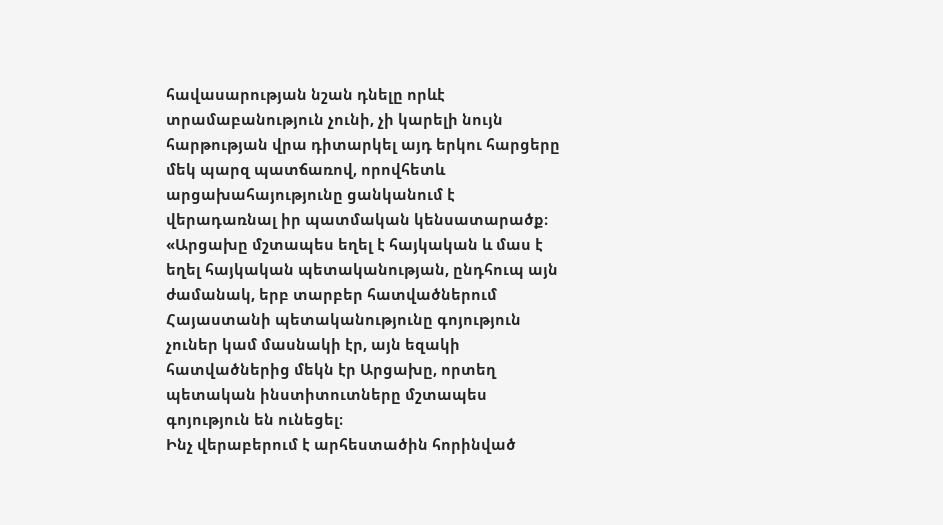հավասարության նշան դնելը որևէ տրամաբանություն չունի, չի կարելի նույն հարթության վրա դիտարկել այդ երկու հարցերը մեկ պարզ պատճառով, որովհետև արցախահայությունը ցանկանում է վերադառնալ իր պատմական կենսատարածք։
«Արցախը մշտապես եղել է հայկական և մաս է եղել հայկական պետականության, ընդհուպ այն ժամանակ, երբ տարբեր հատվածներում Հայաստանի պետականությունը գոյություն չուներ կամ մասնակի էր, այն եզակի հատվածներից մեկն էր Արցախը, որտեղ պետական ինստիտուտները մշտապես գոյություն են ունեցել։
Ինչ վերաբերում է արհեստածին հորինված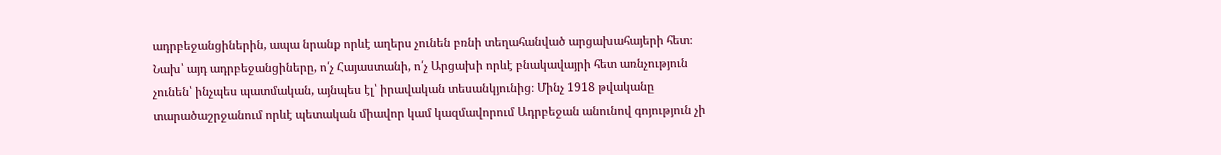ադրբեջանցիներին, ապա նրանք որևէ աղերս չունեն բռնի տեղահանված արցախահայերի հետ։ Նախ՝ այդ ադրբեջանցիները, ո՛չ Հայաստանի, ո՛չ Արցախի որևէ բնակավայրի հետ առնչություն չունեն՝ ինչպես պատմական, այնպես էլ՝ իրավական տեսանկյունից։ Մինչ 1918 թվականը տարածաշրջանում որևէ պետական միավոր կամ կազմավորում Ադրբեջան անունով գոյություն չի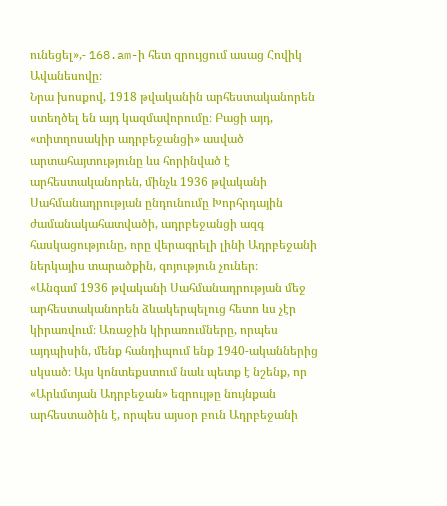ունեցել»,- 168.am-ի հետ զրույցում ասաց Հովիկ Ավանեսովը։
Նրա խոսքով, 1918 թվականին արհեստականորեն ստեղծել են այդ կազմավորումը։ Բացի այդ, «տիտղոսակիր ադրբեջանցի» ասված արտահայտությունը ևս հորինված է արհեստականորեն, մինչև 1936 թվականի Սահմանադրության ընդունումը Խորհրդային ժամանակահատվածի, ադրբեջանցի ազգ հասկացությունը, որը վերագրելի լինի Ադրբեջանի ներկայիս տարածքին, գոյություն չուներ։
«Անգամ 1936 թվականի Սահմանադրության մեջ արհեստականորեն ձևակերպելուց հետո ևս չէր կիրառվում։ Առաջին կիրառումները, որպես այդպիսին, մենք հանդիպում ենք 1940-ականներից սկսած։ Այս կոնտեքստում նաև պետք է նշենք, որ «Արևմտյան Ադրբեջան» եզրույթը նույնքան արհեստածին է, որպես այսօր բուն Ադրբեջանի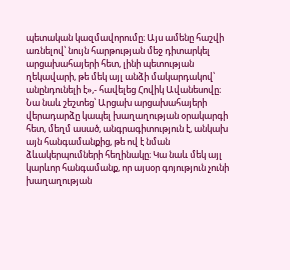պետական կազմավորումը։ Այս ամենը հաշվի առնելով՝ նույն հարթության մեջ դիտարկել արցախահայերի հետ, լինի պետության ղեկավարի, թե մեկ այլ անձի մակարդակով՝ անընդունելի է»,- հավելեց Հովիկ Ավանեսովը։
Նա նաև շեշտեց՝ Արցախ արցախահայերի վերադարձը կապել խաղաղության օրակարգի հետ, մեղմ ասած, անգրագիտություն է, անկախ այն հանգամանքից, թե ով է նման ձևակերպումների հեղինակը։ Կա նաև մեկ այլ կարևոր հանգամանք, որ այսօր գոյություն չունի խաղաղության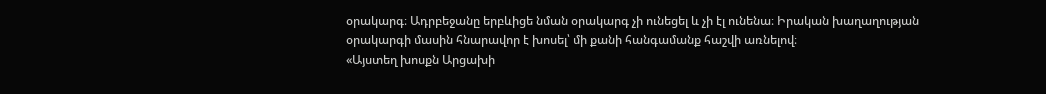օրակարգ։ Ադրբեջանը երբևիցե նման օրակարգ չի ունեցել և չի էլ ունենա։ Իրական խաղաղության օրակարգի մասին հնարավոր է խոսել՝ մի քանի հանգամանք հաշվի առնելով։
«Այստեղ խոսքն Արցախի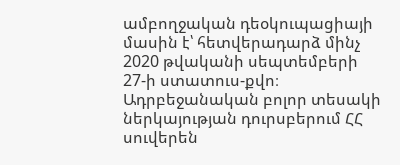ամբողջական դեօկուպացիայի մասին է՝ հետվերադարձ մինչ 2020 թվականի սեպտեմբերի 27-ի ստատուս-քվո։ Ադրբեջանական բոլոր տեսակի ներկայության դուրսբերում ՀՀ սուվերեն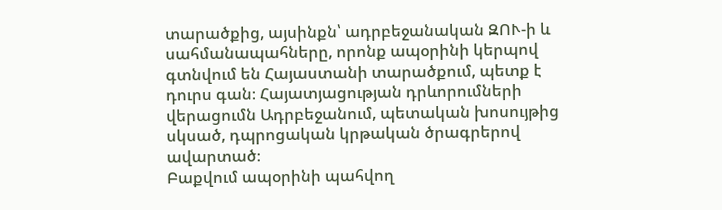տարածքից, այսինքն՝ ադրբեջանական ԶՈՒ-ի և սահմանապահները, որոնք ապօրինի կերպով գտնվում են Հայաստանի տարածքում, պետք է դուրս գան։ Հայատյացության դրևորումների վերացումն Ադրբեջանում, պետական խոսույթից սկսած, դպրոցական կրթական ծրագրերով ավարտած։
Բաքվում ապօրինի պահվող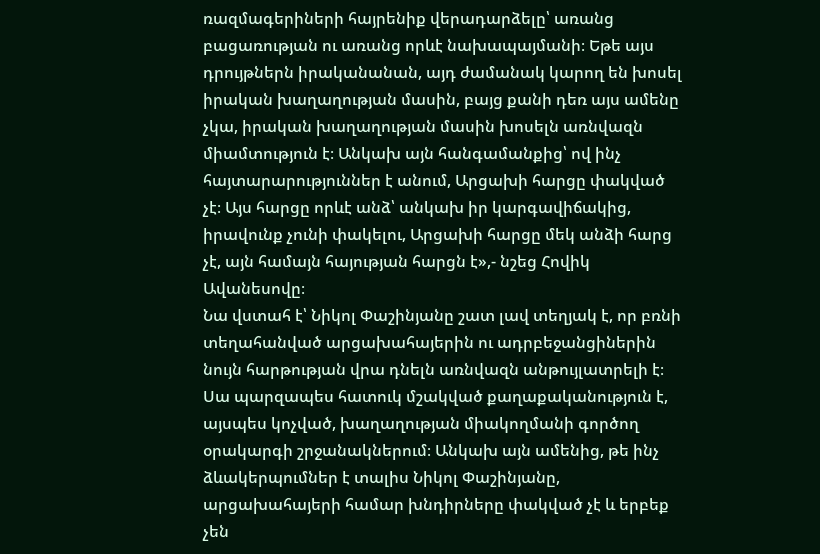ռազմագերիների հայրենիք վերադարձելը՝ առանց բացառության ու առանց որևէ նախապայմանի։ Եթե այս դրույթներն իրականանան, այդ ժամանակ կարող են խոսել իրական խաղաղության մասին, բայց քանի դեռ այս ամենը չկա, իրական խաղաղության մասին խոսելն առնվազն միամտություն է։ Անկախ այն հանգամանքից՝ ով ինչ հայտարարություններ է անում, Արցախի հարցը փակված չէ։ Այս հարցը որևէ անձ՝ անկախ իր կարգավիճակից, իրավունք չունի փակելու, Արցախի հարցը մեկ անձի հարց չէ, այն համայն հայության հարցն է»,- նշեց Հովիկ Ավանեսովը։
Նա վստահ է՝ Նիկոլ Փաշինյանը շատ լավ տեղյակ է, որ բռնի տեղահանված արցախահայերին ու ադրբեջանցիներին նույն հարթության վրա դնելն առնվազն անթույլատրելի է։ Սա պարզապես հատուկ մշակված քաղաքականություն է, այսպես կոչված, խաղաղության միակողմանի գործող օրակարգի շրջանակներում։ Անկախ այն ամենից, թե ինչ ձևակերպումներ է տալիս Նիկոլ Փաշինյանը, արցախահայերի համար խնդիրները փակված չէ և երբեք չեն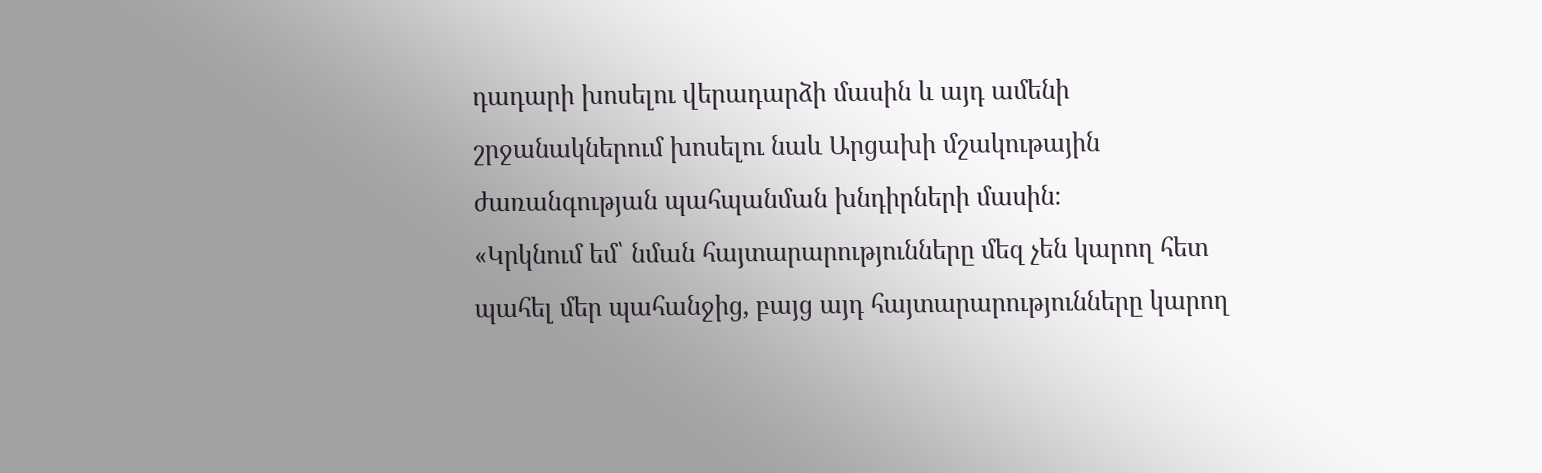դադարի խոսելու վերադարձի մասին և այդ ամենի շրջանակներում խոսելու նաև Արցախի մշակութային ժառանգության պահպանման խնդիրների մասին։
«Կրկնում եմ՝ նման հայտարարությունները մեզ չեն կարող հետ պահել մեր պահանջից, բայց այդ հայտարարությունները կարող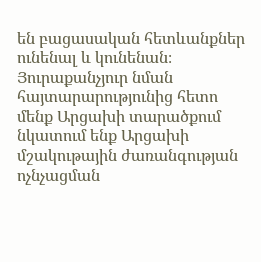են բացասական հետևանքներ ունենալ և կունենան։ Յուրաքանչյուր նման հայտարարությունից հետո մենք Արցախի տարածքում նկատում ենք Արցախի մշակութային ժառանգության ոչնչացման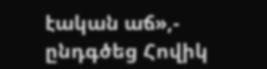էական աճ»,- ընդգծեց Հովիկ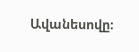Ավանեսովը։